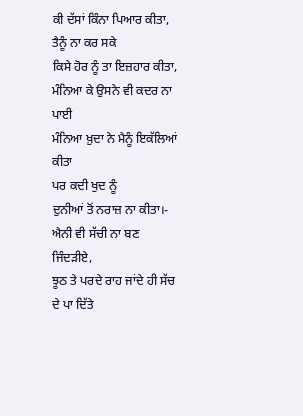ਕੀ ਦੱਸਾਂ ਕਿੰਨਾ ਪਿਆਰ ਕੀਤਾ,
ਤੈਨੂੰ ਨਾ ਕਰ ਸਕੇ
ਕਿਸੇ ਹੋਰ ਨੂੰ ਤਾ ਇਜ਼ਹਾਰ ਕੀਤਾ,
ਮੰਨਿਆ ਕੇ ਉਸਨੇ ਵੀ ਕਦਰ ਨਾ ਪਾਈ
ਮੰਨਿਆ ਖ਼ੁਦਾ ਨੇ ਮੈਨੂੰ ਇਕੱਲਿਆਂ ਕੀਤਾ
ਪਰ ਕਦੀ ਖੁਦ ਨੂੰ
ਦੁਨੀਆਂ ਤੋਂ ਨਰਾਜ਼ ਨਾ ਕੀਤਾ।-
ਐਨੀ ਵੀ ਸੱਚੀ ਨਾ ਬਣ ਜਿੰਦੜੀਏ,
ਝੂਠ ਤੇ ਪਰਦੇ ਰਾਹ ਜਾਂਦੇ ਹੀ ਸੱਚ ਦੇ ਪਾ ਦਿੱਤੇ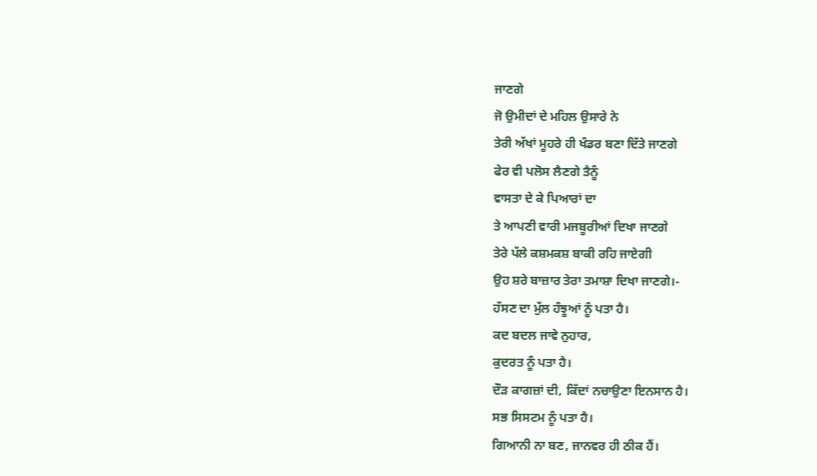ਜਾਣਗੇ
ਜੋ ਉਮੀਦਾਂ ਦੇ ਮਹਿਲ ਉਸਾਰੇ ਨੇ
ਤੇਰੀ ਅੱਖਾਂ ਮੂਹਰੇ ਹੀ ਖੰਡਰ ਬਣਾ ਦਿੱਤੇ ਜਾਣਗੇ
ਫੇਰ ਵੀ ਪਲੋਸ ਲੈਣਗੇ ਤੈਨੂੰ
ਵਾਸਤਾ ਦੇ ਕੇ ਪਿਆਰਾਂ ਦਾ
ਤੇ ਆਪਣੀ ਵਾਰੀ ਮਜਬੂਰੀਆਂ ਦਿਖਾ ਜਾਣਗੇ
ਤੇਰੇ ਪੱਲੇ ਕਸ਼ਮਕਸ਼ ਬਾਕੀ ਰਹਿ ਜਾਏਗੀ
ਉਹ ਸ਼ਰੇ ਬਾਜ਼ਾਰ ਤੇਰਾ ਤਮਾਸ਼ਾ ਦਿਖਾ ਜਾਣਗੇ।-
ਹੱਸਣ ਦਾ ਮੁੱਲ ਹੰਝੂਆਂ ਨੂੰ ਪਤਾ ਹੈ।
ਕਦ ਬਦਲ ਜਾਵੇ ਨੁਹਾਰ,
ਕੁਦਰਤ ਨੂੰ ਪਤਾ ਹੈ।
ਦੌੜ ਕਾਗਜ਼ਾਂ ਦੀ, ਕਿੱਦਾਂ ਨਚਾਉਣਾ ਇਨਸਾਨ ਹੈ।
ਸਭ ਸਿਸਟਮ ਨੂੰ ਪਤਾ ਹੈ।
ਗਿਆਨੀ ਨਾ ਬਣ, ਜਾਨਵਰ ਹੀ ਠੀਕ ਹੈਂ।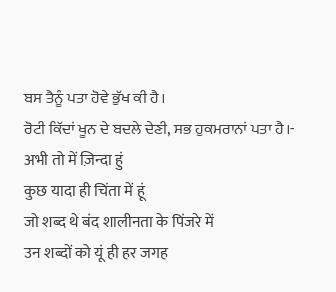ਬਸ ਤੈਨੂੰ ਪਤਾ ਹੋਵੇ ਭੁੱਖ ਕੀ ਹੈ।
ਰੋਟੀ ਕਿੱਦਾਂ ਖੂਨ ਦੇ ਬਦਲੇ ਦੇਣੀ, ਸਭ ਹੁਕਮਰਾਨਾਂ ਪਤਾ ਹੈ।-
अभी तो में ज़िन्दा हुं
कुछ यादा ही चिंता में हूं
जो शब्द थे बंद शालीनता के पिंजरे में
उन शब्दों को यूं ही हर जगह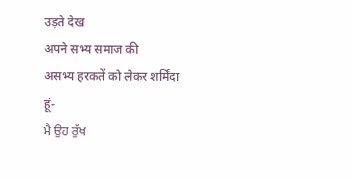उड़ते देख
अपने सभ्य समाज की
असभ्य हरकतें को लेकर शर्मिंदा हूं-
ਮੈ ਉਹ ਰੁੱਖ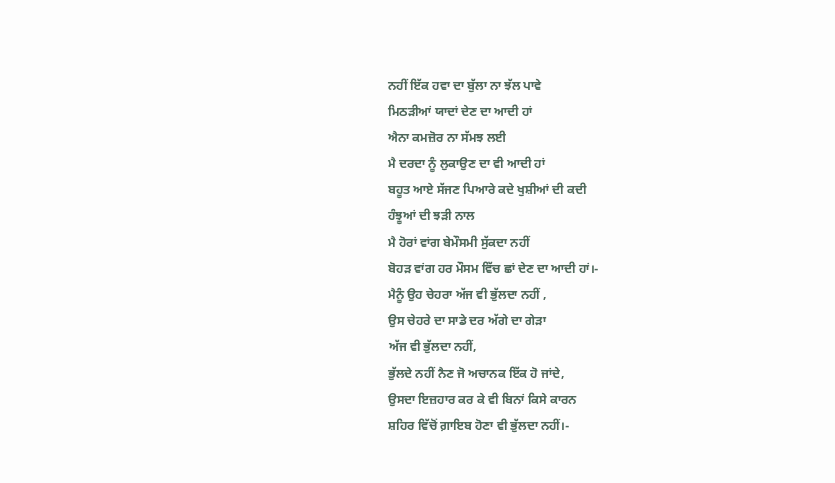ਨਹੀਂ ਇੱਕ ਹਵਾ ਦਾ ਬੁੱਲਾ ਨਾ ਝੱਲ ਪਾਵੇ
ਮਿਠੜੀਆਂ ਯਾਦਾਂ ਦੇਣ ਦਾ ਆਦੀ ਹਾਂ
ਐਨਾ ਕਮਜ਼ੋਰ ਨਾ ਸੱਮਝ ਲਈ
ਮੈ ਦਰਦਾ ਨੂੰ ਲੁਕਾਉਣ ਦਾ ਵੀ ਆਦੀ ਹਾਂ
ਬਹੂਤ ਆਏ ਸੱਜਣ ਪਿਆਰੇ ਕਦੇ ਖੁਸ਼ੀਆਂ ਦੀ ਕਦੀ
ਹੰਝੂਆਂ ਦੀ ਝੜੀ ਨਾਲ
ਮੈ ਹੋਰਾਂ ਵਾਂਗ ਬੇਮੌਸਮੀ ਸੁੱਕਦਾ ਨਹੀਂ
ਬੋਹੜ ਵਾਂਗ ਹਰ ਮੌਸਮ ਵਿੱਚ ਛਾਂ ਦੇਣ ਦਾ ਆਦੀ ਹਾਂ।-
ਮੈਨੂੰ ਉਹ ਚੇਹਰਾ ਅੱਜ ਵੀ ਭੁੱਲਦਾ ਨਹੀਂ ,
ਉਸ ਚੇਹਰੇ ਦਾ ਸਾਡੇ ਦਰ ਅੱਗੇ ਦਾ ਗੇੜਾ
ਅੱਜ ਵੀ ਭੁੱਲਦਾ ਨਹੀਂ,
ਭੁੱਲਦੇ ਨਹੀਂ ਨੈਣ ਜੋ ਅਚਾਨਕ ਇੱਕ ਹੋ ਜਾਂਦੇ,
ਉਸਦਾ ਇਜ਼ਹਾਰ ਕਰ ਕੇ ਵੀ ਬਿਨਾਂ ਕਿਸੇ ਕਾਰਨ
ਸ਼ਹਿਰ ਵਿੱਚੋਂ ਗ਼ਾਇਬ ਹੋਣਾ ਵੀ ਭੁੱਲਦਾ ਨਹੀਂ।-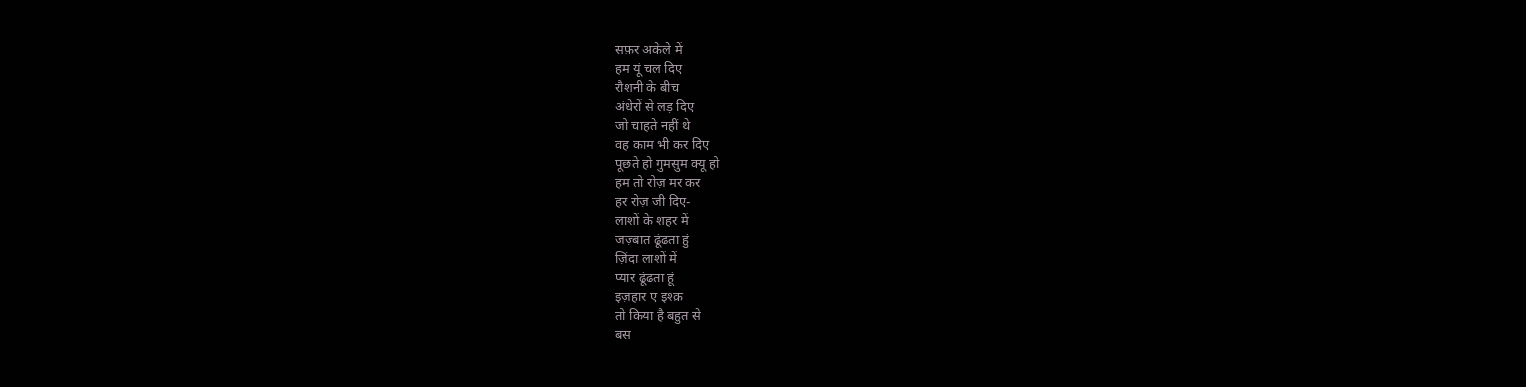सफ़र अकेले में
हम यूं चल दिए
रौशनी के बीच
अंधेरों से लड़ दिए
जो चाहते नहीं थे
वह काम भी कर दिए
पूछते हो गुमसुम क्यू हो
हम तो रोज़ मर कर
हर रोज़ जी दिए-
लाशों के शहर में
जज़्बात ढूंढता हुं
ज़िंदा लाशों में
प्यार ढूंढता हूं
इज़हार ए इश्क़
तो किया है बहुत से
बस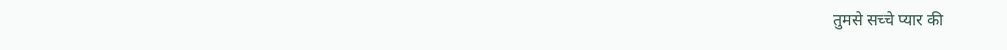तुमसे सच्चे प्यार की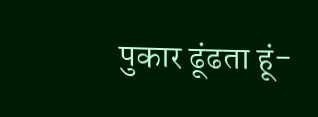पुकार ढूंढता हूं-